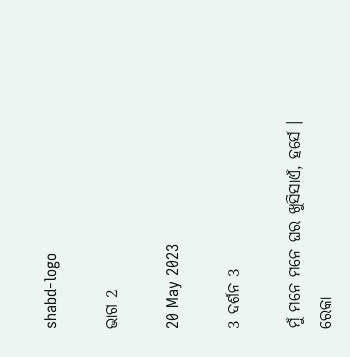shabd-logo

ଭାଗ 2

20 May 2023

3 ଦର୍ଶନ 3

ମୁଁ ମନେ ମନେ ଘର ଖୁସିସାଏଁ, ହର୍ସେ । ରେକା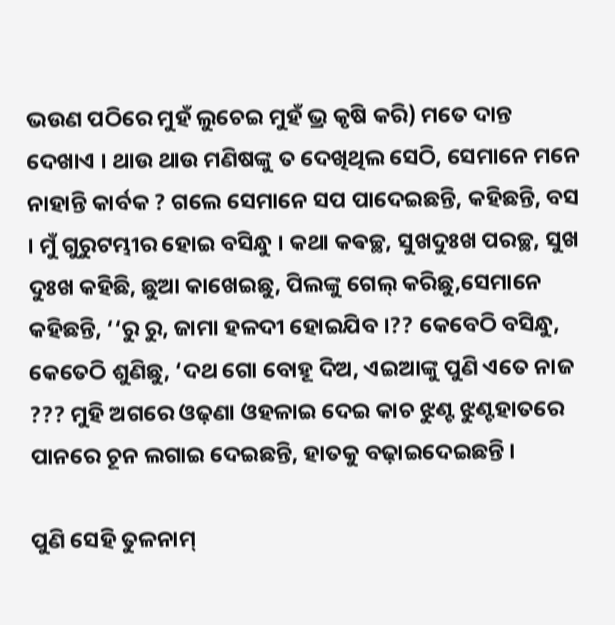ଭଉଣ ପଠିରେ ମୁହଁ ଲୁଚେଇ ମୁହଁ ଭ୍ର କୃଷି କରି) ମତେ ଦାନ୍ତ ଦେଖାଏ । ଥାଉ ଥାଉ ମଣିଷଙ୍କୁ ତ ଦେଖିଥିଲ ସେଠି, ସେମାନେ ମନେ ନାହାନ୍ତି କାର୍ବକ ? ଗଲେ ସେମାନେ ସପ ପାଦେଇଛନ୍ତି, କହିଛନ୍ତି, ବସ । ମୁଁ ଗୁରୁଟମ୍ଭୀର ହୋଇ ବସିନ୍ଧୁ । କଥା କଵଚ୍ଛ, ସୁଖଦୁଃଖ ପରଚ୍ଛ, ସୁଖ ଦୁଃଖ କହିଛି, ଛୁଆ କାଖେଇଛୁ, ପିଲଙ୍କୁ ଗେଲ୍ କରିଛୁ,ସେମାନେ କହିଛନ୍ତି, ‘‘ରୁ ରୁ, ଜାମା ହଳଦୀ ହୋଇଯିବ ।?? କେବେଠି ବସିନ୍ଧୁ, କେତେଠି ଶୁଣିଛୁ, ‘ଦଥ ଗୋ ବୋହୂ ଦିଅ, ଏଇଆଙ୍କୁ ପୁଣି ଏତେ ନାଜ ??? ମୁହି ଅଗରେ ଓଢ଼ଣା ଓହଳାଇ ଦେଇ କାଚ ଝୁଣ୍ଟ ଝୁଣ୍ଟହାତରେ ପାନରେ ଚୂନ ଲଗାଇ ଦେଇଛନ୍ତି, ହାତକୁ ବଢ଼ାଇଦେଇଛନ୍ତି ।

ପୁଣି ସେହି ତୁଳନାମ୍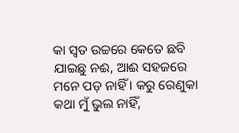କା ସ୍ବତ ଉଚ୍ଚରେ କେତେ ଛବି ଯାଇଛୁ ନଈ, ଆଈ ସହଜରେ ମନେ ପଡ଼ ନାହିଁ । କରୁ ରେଣୁକା କଥା ମୁଁ ଭୁଲ ନାହିଁ,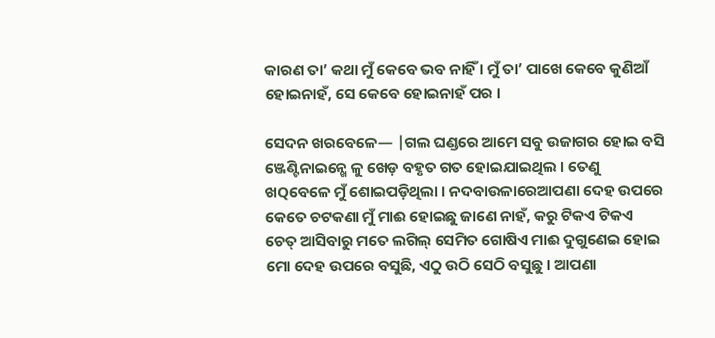କାରଣ ତା’ କଥା ମୁଁ କେବେ ଭବ ନାହିଁ । ମୁଁ ତା’ ପାଖେ କେବେ କୁଣିଆଁ ହୋଇନାହଁ, ସେ କେବେ ହୋଇନାହଁ ପର ।

ସେଦନ ଖରବେଳେ— |ଗଲ ଘଣ୍ଡରେ ଆମେ ସବୁ ଉଜାଗର ହୋଇ ବସି ଞ୍ଜେଣ୍ଟିନାଇନ୍ଖେ ଳୁ ଖେଡ଼ ବହୃତ ଗତ ହୋଇଯାଇଥିଲ । ତେଣୁ ଖQବେଳେ ମୁଁ ଶୋଇପଡ଼ିଥିଲା । ନଦବାଉଳାରେଆପଣା ଦେହ ଉପରେ କେତେ ଚଟକଣା ମୁଁ ମାଈ ହୋଇଛୁ ଜାଣେ ନାହଁ, କରୁ ଟିକଏ ଟିକଏ ଚେତ୍ ଆସିବାରୁ ମତେ ଲଗିଲ୍ ସେମିତ ଗୋଷିଏ ମାଈ ଦୁଗୁଣେଇ ହୋଇ ମୋ ଦେହ ଉପରେ ବସୁଛି, ଏଠୁ ଉଠି ସେଠି ବସୁଛୁ । ଆପଣା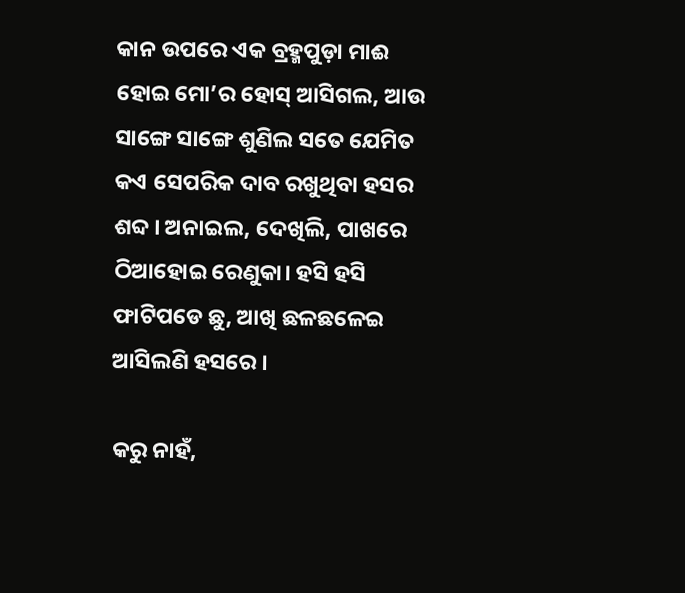କାନ ଉପରେ ଏକ ବ୍ରହ୍ମପୁଡ଼ା ମାଈ ହୋଇ ମୋ’ର ହୋସ୍ ଆସିଗଲ, ଆଉ ସାଙ୍ଗେ ସାଙ୍ଗେ ଶୁଣିଲ ସତେ ଯେମିତ କଏ ସେପରିକ ଦାବ ରଖୁଥିବା ହସର ଶବ୍ଦ । ଅନାଇଲ, ଦେଖିଲି, ପାଖରେ ଠିଆହୋଇ ରେଣୁକା। ହସି ହସି ଫାଟିପଡେ ଛୁ, ଆଖି ଛଳଛଳେଇ ଆସିଲଣି ହସରେ ।

କରୁ ନାହଁ,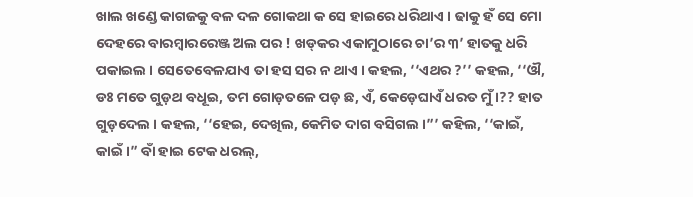ଖାଲ ଖଣ୍ଡେ କାଗଜକୁ ବଳ ଦଳ ଗୋକଥା କ ସେ ହାଇରେ ଧରିଥାଏ । ଢାକୁ ହଁ ସେ ମୋ ଦେହରେ ବାରମ୍ବାରରେଞ୍ଜ ଅଲ ପର ! ଖଡ୍‌କର ଏକାମୁଠାରେ ଚା’ର ୩’ ହାତକୁ ଧରି ପକାଇଲ । ସେତେବେଳଯାଏ ତା ହସ ସର ନ ଥାଏ । କହଲ, ‘‘ଏଥର ?’’ କହଲ, ‘‘ଔ, ଡଃ ମତେ ଗୁଡ଼ଥ ବଧୂଇ, ତମ ଗୋଡ଼ତଳେ ପଡ଼ ଛ, ଏଁ, କେଡ଼େଘାଏଁ ଧରତ ମୁଁ ।?? ହାତ ଗୁଡ଼ଦେଲ । କହଲ, ‘‘ହେଇ, ଦେଖିଲ, କେମିତ ଦାଗ ବସିଗଲ ।”’ କହିଲ, ‘‘କାଇଁ, କାଇଁ ।” ବାଁ ହାଇ ଟେକ ଧରଲ୍,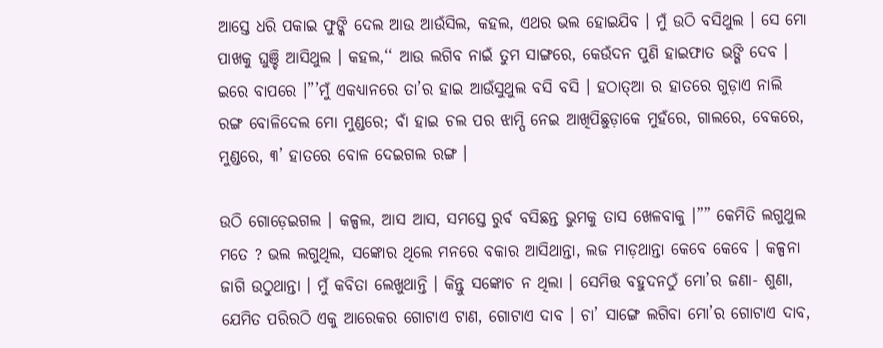ଆସ୍ତେ ଧରି ପକାଇ ଫୁଙ୍କି ଦେଲ ଆଉ ଆଉଁସିଲ, କହଲ, ଏଥର ଭଲ ହୋଇଯିବ । ମୁଁ ଉଠି ବସିଥୁଲ । ସେ ମୋ ପାଖକୁ ଘୁଞ୍ଚି ଆସିଥୁଲ । କହଲ,‘‘ ଆଉ ଲଗିବ ନାଇଁ ତୁମ ସାଙ୍ଗରେ, କେଉଁଦନ ପୁଣି ହାଇଫାତ ଭଙ୍ଗି ଦେବ । ଇରେ ବାପରେ ।”’ମୁଁ ଏକଧ୍ୟାନରେ ତା’ର ହାଇ ଆଉଁସୁଥୁଲ ବସି ବସି । ହଠାତ୍ଆ ର ହାତରେ ଗୁଡ଼ାଏ ନାଲି ରଙ୍ଗ ବୋଳିଦେଲ ମୋ ମୁଣ୍ଡରେ; ବାଁ ହାଇ ଚଲ ପର ଝାମ୍ପି ନେଇ ଆଖିପିଛୁଡ଼ାକେ ମୁହଁରେ, ଗାଲରେ, ବେକରେ, ମୁଣ୍ଡରେ, ୩’ ହାତରେ ବୋଳ ଦେଇଗଲ ରଙ୍ଗ ।

ଉଠି ଗୋଡ଼େଇଗଲ । କଳ୍ପଲ, ଆସ ଆସ, ସମସ୍ତେ ରୁର୍ବ ବସିଛନ୍ତ ଭୁମକୁ ତାସ ଖେଳବାକୁ ।”” କେମିତି ଲଗୁଥୁଲ ମତେ ? ଭଲ ଲଗୁଥିଲ, ସଙ୍କୋର ଥିଲେ ମନରେ ବକାର ଆସିଥାନ୍ତା, ଲଜ ମାଡ଼ଥାନ୍ତା କେବେ କେବେ । କଳ୍ପନା ଜାଗି ଉଠୁଥାନ୍ତା । ମୁଁ କବିତା ଲେଖୁଥାନ୍ତି । କିନ୍ତୁ ସଙ୍କୋଚ ନ ଥିଲା । ସେମିତ୍ତ ବହୁଦନଠୁଁ ମୋ’ର ଜଣା- ଶୁଣା, ଯେମିତ ପରିରଠି ଏକୁ ଆରେକର ଗୋଟାଏ ଟାଣ, ଗୋଟାଏ ଦାବ । ଚା’ ସାଙ୍ଗେ ଲଗିବା ମୋ’ର ଗୋଟାଏ ଦାବ,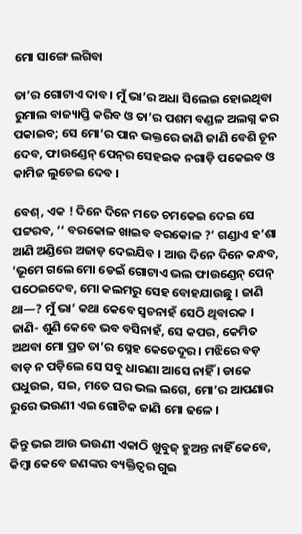ମୋ ସାଙ୍ଗେ ଲଗିବା

ତା’ର ଗୋଟାଏ ଦାବ । ମୁଁ ଭା’ର ଅଧା ସିଲେଇ ହୋଇଥିବା ରୁମାଲ ବାଜ୍ୟାପ୍ତି କରିବ ଓ ତା’ର ପଶମ ବଣ୍ଡଳ ଅଲଗ୍ନ କର ପକାଇବ; ସେ ମୋ’ର ପାନ ଭକ୍ତରେ ଜାଣି ଜାଣି ବେଶି ଚୂନ ଦେବ, ଫାଉଣ୍ଡେନ୍ ପେନ୍‌ର ସେହଇକ ନଗାଡ଼ି ପକେଇବ ଓ କାମିଜ ଲୁଚେଇ ଦେବ ।

ବେଶ୍, ଏକ ! ଦିନେ ଦିନେ ମତେ ଚମକେଇ ଦେଇ ସେ ପଟ୍ଟରବ, ‘‘ ବରକୋଳ ଖାଇବ ବରକୋଳ ?’ ଗଣ୍ଡାଏ ହ’ଶା ଆଣି ଅଣ୍ଡିରେ ଅଜାଡ଼ ଦେଇଯିବ । ଆଉ ଦିନେ ଦିନେ କନ୍ଧବ, ‘ଭୂମେ ଗଲେ ମୋ ଡେଇଁ ଗୋଟାଏ ଭଲ ଫାଉଣ୍ଡେନ୍ ପେନ୍ ପଠେଇଦେବ, ମୋ କଲମରୁ ସେହ ବୋହଯାଉଛୁ । ଜାଣି ଥା—? ମୁଁ ଭା’ କଥା କେବେ ସ୍ୱଚନାହଁ ସେଠି ଥିବାରକ । ଜାଣି- ଶୁଣି କେବେ ଭବ ବସିନାହଁ, ସେ କପର, କେମିତ ଅଥବା ମୋ ପ୍ରତ ତା’ର ସ୍ନେହ କେତେଦୂର । ମଝିରେ ବଡ଼ ବାଡ଼ ନ ପଡ଼ିଲେ ସେ ସବୁ ଧାରଣା ଆସେ ନାହିଁ । ଡାକେ ଘଧୁଉଇ, ସଇ, ମତେ ଘର ଭଲ ଲଗେ, ମୋ’ର ଆପଣାର ରୁରେ ଭଉଣୀ ଏଇ ଗୋଟିକ ଜାଣି ମୋ ଢଳେ ।

କିନ୍ତୁ ଭଇ ଆଉ ଭଉଣୀ ଏକାଠି ଖୁବୁଜ୍ ହୁଅନ୍ତ ନାହିଁ କେବେ, କିମ୍ବା କେବେ ଜଣଙ୍କର ବ୍ୟକ୍ତିତ୍ଵର ଗୁଇ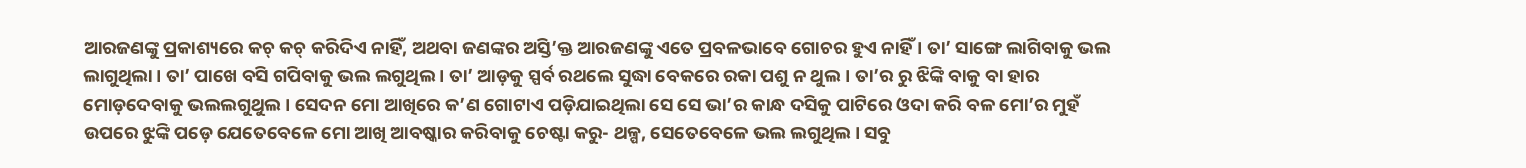ଆରଜଣଙ୍କୁ ପ୍ରକାଶ୍ୟରେ କଚ୍ କଚ୍ କରିଦିଏ ନାହିଁ, ଅଥବା ଜଣଙ୍କର ଅସ୍ତି’କ୍ତ ଆରଜଣଙ୍କୁ ଏତେ ପ୍ରବଳଭାବେ ଗୋଚର ହୁଏ ନାହିଁ । ତା’ ସାଙ୍ଗେ ଲାଗିବାକୁ ଭଲ ଲାଗୁଥିଲା । ତା’ ପାଖେ ବସି ଗପିବାକୁ ଭଲ ଲଗୁଥିଲ । ତା’ ଆଡ଼କୁ ସ୍ପର୍ବ ରଥଲେ ସୁଦ୍ଧା ବେକରେ ରକା ପଶୁ ନ ଥୁଲ । ତା’ର ରୁ ଝିଙ୍କି ବାକୁ ବା ହାର ମୋଡ଼ଦେବାକୁ ଭଲଲଗୁଥୁଲ । ସେଦନ ମୋ ଆଖିରେ କ’ଣ ଗୋଟାଏ ପଡ଼ିଯାଇଥିଲା ସେ ସେ ଭା’ର କାନ୍ଧ ଦସିକୁ ପାଟିରେ ଓଦା କରି ବଳ ମୋ’ର ମୁହଁ ଉପରେ ଝୁଙ୍କି ପଡ଼େ ଯେତେବେଳେ ମୋ ଆଖି ଆବଷ୍କାର କରିବାକୁ ଚେଷ୍ଟା କରୁ- ଥଳ୍ପ, ସେତେବେଳେ ଭଲ ଲଗୁଥିଲ। ସବୁ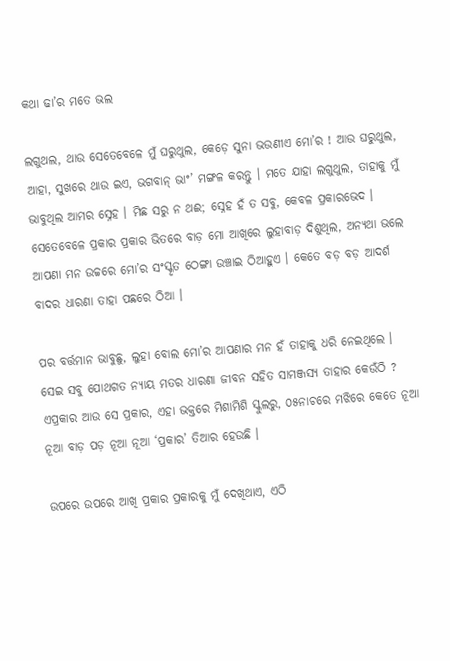କଥା ଢା’ର ମତେ ଭଲ

ଲଗୁଥଲ, ଥାଉ ସେତେବେଳେ ମୁଁ ଘରୁଥୁଲ, କେଡ଼େ ସୁନା ଭଉଣୀଏ ମୋ’ର ! ଆଉ ଘରୁଥୁଲ, ଆହା, ସୁଖରେ ଥାଉ ଇଏ, ଭଗବାନ୍ ଭାଂ’ ମଙ୍ଗଳ କରନ୍ତୁ । ମତେ ଯାହା ଲଗୁଥୁଲ, ତାହାକୁ ମୁଁ ଭାବୁଥିଲ ଆମର ସ୍ନେହ । ମିଛ ସରୁ ନ ଥଈ; ସ୍ନେହ ହଁ ତ ସବୁ, କେବଳ ପ୍ରକାରଭେଦ । ସେତେବେଳେ ପ୍ରକାର ପ୍ରକାର ଭିତରେ ବାଡ଼ ମୋ ଆଖିରେ ଲୁହାବାଡ଼ ଦିଶୁଥିଲ, ଅନ୍ୟଥା ଭଲେ ଆପଣା ମନ ଉଚ୍ଚରେ ମୋ’ର ସଂସ୍କୃତ ଠେଙ୍ଗା ଉଞ୍ଚାଇ ଠିଆହୁଏ । କେତେ ବଡ଼ ବଡ଼ ଆଦର୍ଶ ବାଦର ଧାରଣା ତାହା ପଛରେ ଠିଆ ।

ପର ବର୍ତ୍ତମାନ ଭାବୁଛୁ, ଲୁହା ବୋଲ ମୋ’ର ଆପଣାର ମନ ହଁ ତାହାକୁ ଧରି ନେଇଥିଲେ । ସେଇ ସବୁ ପୋଥଗତ ନ୍ୟାୟ ମତର ଧାରଣା ଜୀବନ ସହିତ ସାମଞ୍ଜସ୍ୟ ତାହାର କେଉଁଠି ? ଏପ୍ରକାର ଆଉ ସେ ପ୍ରକାର, ଏହା ଭକ୍ତରେ ମିଶାମିଶି ସ୍କୁଲରୁ, ୦୫ନାଚରେ ମଝିରେ କେତେ ନୂଆ ନୂଆ ବାଡ଼ ପଡ଼ ନୂଆ ନୂଆ ‘ପ୍ରକାର’ ତିଆର ହେଉଛି ।

ଉପରେ ଉପରେ ଆଖି ପ୍ରକାର ପ୍ରକାରକୁ ମୁଁ ଦେଖିଥାଏ, ଏଠି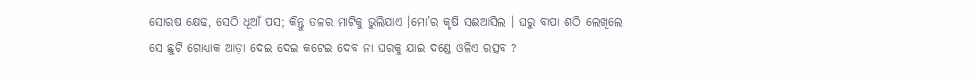ସୋରଷ କ୍ଷେଢ, ସେଠି ଧୂଆଁ ପସ; କିନ୍ତୁ ତଳର ମାଟିକୁ ଭୁଲିଯାଏ ।ମୋ’ର କୃଷି ସଈଆସିଲ । ଘରୁ ବାପା ଶଠି ଲେଖିଲେ ସେ ଛୁଟି ଗୋଧ୍ୟାକ ଆଡ଼ା ଦେଇ ଦେଇ କଟେଇ ଦେବ ନା ଘରକୁ ଯାଇ ଦଣ୍ଡେ ଓଳିଏ ରତ୍ସବ ?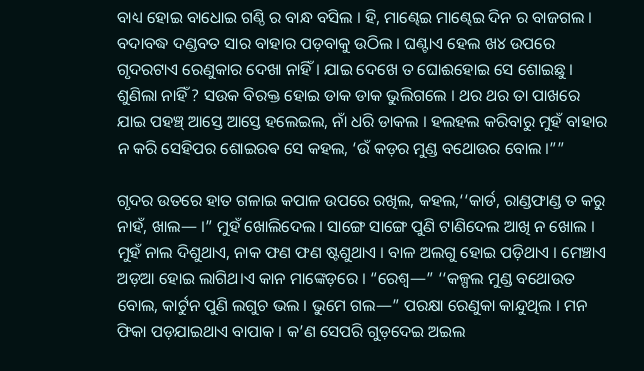ବାଧ୍ୟ ହୋଇ ବାଧୋଇ ଗଣ୍ଠି ର ବାନ୍ଧ ବସିଲ । ହି, ମାଣ୍ଢେଇ ମାଣ୍ଢେଇ ଦିନ ର ବାଜଗଲ । ବଦାବଦ୍ଧ ଦଣ୍ଡବତ ସାର ବାହାର ପଡ଼ବାକୁ ଉଠିଲ । ଘଣ୍ଟାଏ ହେଲ ଖ୪ ଉପରେ ଗୃଦରଟାଏ ରେଣୁକାର ଦେଖା ନାହିଁ । ଯାଇ ଦେଖେ ତ ଘୋଈହୋଇ ସେ ଶୋଇଛୁ । ଶୁଣିଲା ନାହିଁ ? ସଉକ ବିରକ୍ତ ହୋଇ ଡାକ ଡାକ ଭୁଲିଗଲେ । ଥର ଥର ତା ପାଖରେ ଯାଇ ପହଞ୍ଚ୍ ଆସ୍ତେ ଆସ୍ତେ ହଲେଇଲ, ନାଁ ଧରି ଡାକଲ । ହଲହଲ କରିବାରୁ ମୁହଁ ବାହାର ନ କରି ସେହିପର ଶୋଇରଵ ସେ କହଲ, ‘ଉଁ କଡ଼ର ମୁଣ୍ଡ ବଥୋଉର ବୋଲ ।””

ଗୃଦର ଉତରେ ହାତ ଗଳାଇ କପାଳ ଉପରେ ରଖିଲ, କହଲ,‘‘କାର୍ଡ, ରାଣ୍ଡଫାଣ୍ଡ ତ କରୁ ନାହଁ, ଖାଲ— ।” ମୁହଁ ଖୋଲିଦେଲ । ସାଙ୍ଗେ ସାଙ୍ଗେ ପୁଣି ଟାଣିଦେଲ ଆଖି ନ ଖୋଲ । ମୁହଁ ନାଲ ଦିଶୁଥାଏ, ନାକ ଫଣ ଫଣ ଷ୍ଟଶୁଥାଏ । ବାଳ ଅଲଗୁ ହୋଇ ପଡ଼ିଥାଏ । ମେଞ୍ଚାଏ ଅଡ଼ଆ ହୋଇ ଲାଗିଥ।ଏ କାନ ମାଙ୍କେଡ଼ରେ । “ରେଶ୍ବ—” ‘‘କଳ୍ପଲ ମୁଣ୍ଡ ବଥୋଉତ ବୋଲ, କାର୍ଟୁନ ପୁଣି ଲଗୁଚ ଭଲ । ଭୁମେ ଗଲ—” ପରକ୍ଷା ରେଣୁକା କାନ୍ଦୁଥିଲ । ମନ ଫିକା ପଡ଼ଯାଇଥାଏ ବାପାକ । କ’ଣ ସେପରି ଗୁଡ଼ଦେଇ ଅଇଲ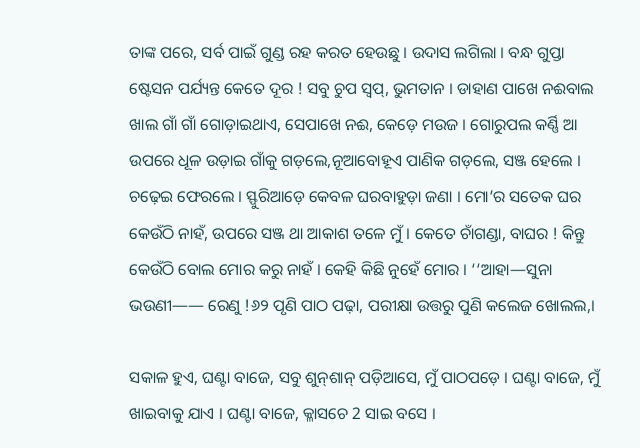ତାଙ୍କ ପରେ, ସର୍ବ ପାଇଁ ଗୁଣ୍ଡ ରହ କରତ ହେଉଛୁ । ଉଦାସ ଲଗିଲା । ବନ୍ଧ ଗୁପ୍ତା ଷ୍ଟେସନ ପର୍ଯ୍ୟନ୍ତ କେତେ ଦୂର ! ସବୁ ଚୁପ ସ୍ଵପ୍, ଭୁମତାନ । ଡାହାଣ ପାଖେ ନଈବାଲ ଖାଲ ଗାଁ ଗାଁ ଗୋଡ଼ାଇଥାଏ, ସେପାଖେ ନଈ, କେଡ଼େ ମଉଜ । ଗୋରୁପଲ କର୍ଣ୍ଣି ଆ ଉପରେ ଧୂଳ ଉଡ଼ାଇ ଗାଁକୁ ଗଡ଼ଲେ,ନୂଆବୋହୂଏ ପାଣିକ ଗଡ଼ଲେ, ସଞ୍ଜ ହେଲେ । ଚଢ଼େଇ ଫେରଲେ । ସ୍ଫୁରିଆଡ଼େ କେବଳ ଘରବାହୁଡ଼ା ଜଣା । ମୋ’ର ସତେକ ଘର କେଉଁଠି ନାହଁ, ଉପରେ ସଞ୍ଜ ଥା ଆକାଶ ତଳେ ମୁଁ । କେତେ ଚାଁଗଣ୍ଡା, ବାଘର ! କିନ୍ତୁ କେଉଁଠି ବୋଲ ମୋର କରୁ ନାହଁ । କେହି କିଛି ନୁହେଁ ମୋର । ‘‘ଆହା—ସୁନା ଭଉଣୀ—— ରେଣୁ !୬୨ ପୃଣି ପାଠ ପଢ଼ା, ପରୀକ୍ଷା ଉତ୍ତରୁ ପୁଣି କଲେଜ ଖୋଲଲ,।

ସକାଳ ହୁଏ, ଘଣ୍ଟା ବାଜେ, ସବୁ ଶୁନ୍‌ଶାନ୍‌ ପଡ଼ିଆସେ, ମୁଁ ପାଠପଡ଼େ । ଘଣ୍ଟା ବାଜେ, ମୁଁ ଖାଇବାକୁ ଯାଏ । ଘଣ୍ଟା ବାଜେ, କ୍ଳାସଚେ 2 ସାଇ ବସେ ।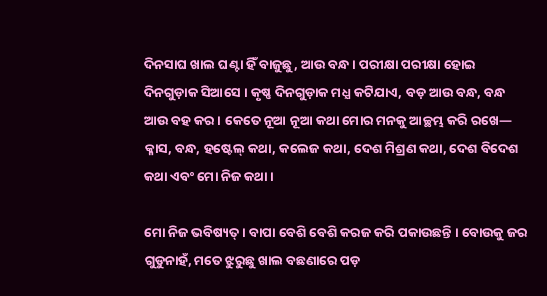ଦିନସାଘ ଖାଲ ଘଣ୍ଟା ହିଁ ବାଜୁଛୁ, ଆଉ ବନ୍ଧ । ପରୀକ୍ଷା ପରୀକ୍ଷା ହୋଇ ଦିନଗୁଡ଼ାକ ସିଆସେ । କୃଷ୍ଣ ଦିନଗୁଡ଼ାକ ମଧ୍ଯ କଟିଯାଏ, ବଡ଼ ଆଉ ବନ୍ଧ, ବନ୍ଧ ଆଉ ବହ କର । କେତେ ନୂଆ ନୂଆ କଥା ମୋର ମନକୁ ଆଚ୍ଛମ୍ଭ କରି ରଖେ— କ୍ଳାସ, ବନ୍ଧ, ହଷ୍ଟେଲ୍‌ କଥା, କଲେଜ କଥା, ଦେଶ ମିଶ୍ରଣ କଥା, ଦେଶ ବିଦେଶ କଥା ଏବଂ ମୋ ନିଜ କଥା ।

ମୋ ନିଜ ଭବିଷ୍ୟତ୍ । ବାପା ବେଶି ବେଶି କରଜ କରି ପକାଉଛନ୍ତି । ବୋଉକୁ ଜର ଗୁଡୁନାହଁ, ମତେ ଝୁରୁଛୁ ଖାଲ ବଛଣାରେ ପଡ଼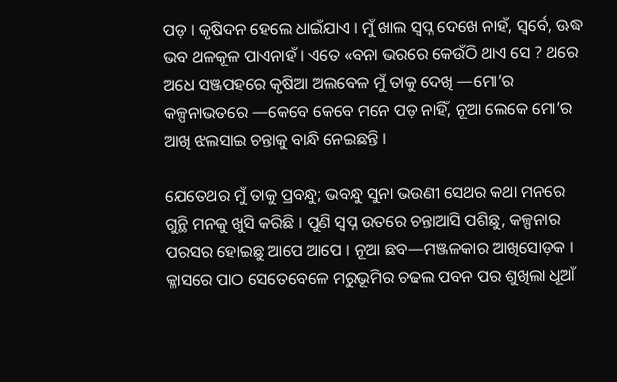ପଡ଼ । କୃଷିଦନ ହେଲେ ଧାଇଁଯାଏ । ମୁଁ ଖାଲ ସ୍ଵପ୍ନ ଦେଖେ ନାହଁ, ସ୍ଵର୍ବେ, ଊଦ୍ଧ ଭବ ଥଳକୂଳ ପାଏନାହଁ । ଏତେ «ବନା ଭରରେ କେଉଁଠି ଥାଏ ସେ ? ଥରେ ଅଧେ ସଞ୍ଜପହରେ କୃଷିଆ ଅଲବେଳ ମୁଁ ତାକୁ ଦେଖି —ମୋ’ର କଳ୍ପନାଭତରେ —କେବେ କେବେ ମନେ ପଡ଼ ନାହିଁ, ନୂଆ ଲେକେ ମୋ’ର ଆଖି ଝଲସାଇ ଚନ୍ତାକୁ ବାନ୍ଧି ନେଇଛନ୍ତି ।

ଯେତେଥର ମୁଁ ତାକୁ ପ୍ରବନ୍ଧୁ; ଭବନ୍ଧୁ ସୁନା ଭଉଣୀ ସେଥର କଥା ମନରେ ଗୁନ୍ଥି ମନକୁ ଖୁସି କରିଛି । ପୁଣି ସ୍ବପ୍ନ ଉତରେ ଚନ୍ତାଆସି ପଶିଛୁ, କଳ୍ପନାର ପରସର ହୋଇଛୁ ଆପେ ଆପେ । ନୂଆ ଛବ—ମଞ୍ଜଳକାର ଆଖିସୋଡ଼କ । କ୍ଳାସରେ ପାଠ ସେତେବେଳେ ମରୁଭୂମିର ଚଢଲ ପବନ ପର ଶୁଖିଲା ଧୂଆଁ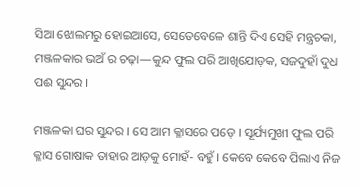ସିଆ ଝୋଲମରୁ ହୋଇଆସେ, ସେତେବେଳେ ଶାନ୍ତି ଦିଏ ସେହି ମନ୍ତ୍ରଚକା, ମଞ୍ଜଳକାର ଭଅଁ ର ଚଢ଼ା—କୁନ୍ଦ ଫୁଲ ପରି ଆଖିଯୋଡ଼କ, ସଜଦୁହାଁ ଦୁଧ ପଈ ସୁନ୍ଦର ।

ମଞ୍ଜଳକା ଘର ସୁନ୍ଦର । ସେ ଆମ କ୍ଳାସରେ ପଡ଼େ । ସୂର୍ଯ୍ୟମୁଖୀ ଫୁଲ ପରି କ୍ଳାସ ଗୋଷାକ ତାହାର ଆଡ଼କୁ ମୋହଁ- ବହୁଁ । କେବେ କେବେ ପିଲାଏ ନିଜ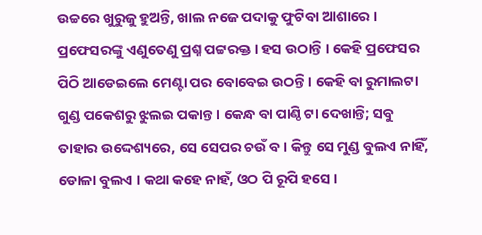ଉଚ୍ଚରେ ଖୁରୁଜୁ ହୁଅନ୍ତି, ଖାଲ ନଜେ ପଦାକୁ ଫୁଟିବା ଆଶାରେ । ପ୍ରଫେସରଙ୍କୁ ଏଣୁତେଣୁ ପ୍ରଶ୍ନ ପଟ୍ଟରକ୍ତ । ହସ ଉଠାନ୍ତି । କେହି ପ୍ରଫେସର ପିଠି ଆଡେଇଲେ ମେଣ୍ଟା ପର ବୋବେଇ ଉଠନ୍ତି । କେହି ବା ରୁମାଲଟା ଗୁଣ୍ଡ ପକେଶରୁ ଝୁଲଇ ପକାନ୍ତ । କେନ୍ଧ ବା ପାଣ୍ଠି ଟା ଦେଖାନ୍ତି; ସବୁ ତାହାର ଉଦ୍ଦେଶ୍ୟରେ, ସେ ସେପର ଚଉଁ ବ । କିନ୍ତୁ ସେ ମୁଣ୍ଡ ବୁଲଏ ନାହିଁ, ଡୋଳା ବୁଲଏ । କଥା କହେ ନାହଁ, ଓଠ ପି ରୂପି ହସେ ।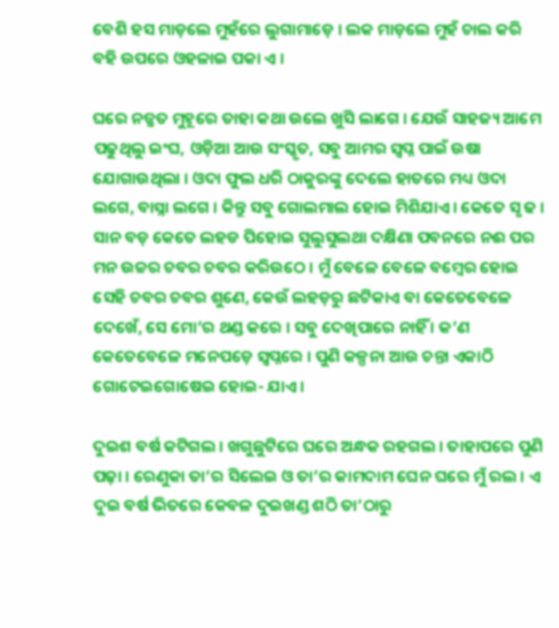ବେଶି ହସ ମାଡ଼ଲେ ମୁହଁରେ ଲୁଗାମାଡ଼େ । ଲକ ମାଡ଼ଲେ ମୁହଁ ଚାଲ କରି ବହି ଉପରେ ଓହଳାଇ ପକା ଏ ।

ଘରେ ନଜ୍ଜତ ମୁହୂରେ ତାହା କଥା ଉଲେ ଖୁସି ଲାଗେ । ଯେଉଁ ସାହଜ୍ୟ ଆମେ ପଢୁଥିଲୁ ଇଂଘ, ଓଡ଼ିଆ ଆଉ ସଂସ୍କୃତ, ସବୁ ଆମର ସ୍ଵପ୍ନ ପାଇଁ ଉଷା ଯୋଗାଉଥିଲା । ଓଦା ଫୁଲ ଧରି ଠାକୁରଙ୍କୁ ଦେଲେ ହାତରେ ମଧ୍ୟ ଓଦା ଲଗେ, ବାସ୍ନା ଲଗେ । କିନ୍ତୁ ସବୁ ଗୋଲମାଲ ହୋଇ ମିଶିଯାଏ । କେତେ ସୃ ଢ । ସାନ ବଡ଼ କେତେ ଲହଡ ପିହୋଇ ସୁଲୁସୁଲଥା ଦକ୍ଷିଣା ପବନରେ ନଈ ପର ମନ ଉଚ୍ଚର ଚବର ଚବର କରିଉଠେ । ମୁଁ ବେଳେ ବେଳେ ବମ୍ବେର ହୋଇ ସେହି ଚବର ଚବର ଶୁଣେ, କେଉଁ ଲହଡ଼ରୁ ଛଟିକାଏ ବା କେତେବେଳେ ଦେଖେଁ, ସେ ମୋ’ର ଥଣ୍ଡ କରେ । ସବୁ ଦେଖିପାରେ ନାହିଁ । କ’ଣ କେତେବେଳେ ମନେପଡ଼େ ସ୍ଵପ୍ନରେ । ପୁଣି କଳ୍ପନା ଆଉ ଚନ୍ତା ଏକାଠି ଗୋଟେଇଗୋଷେଇ ହୋଇ- ଯାଏ ।

ଦୁଇଶ ବର୍ଷ କଟିଗଲ । ଖଗୁଛୁଟିରେ ଘରେ ଅନ୍ଧକ ରହଗଲ । ତାହାପରେ ପୁଣି ପଢ଼ା । ରେଣୁକା ତା’ର ସିଲେଇ ଓ ତା’ର କାମଦାମ ଘେନ ଘରେ ମୁଁ ରଲ । ଏ ଦୁଇ ବର୍ଷ ଭିତରେ କେବଳ ଦୁଇଖଣ୍ଡ ଶଠି ତା’ଠାରୁ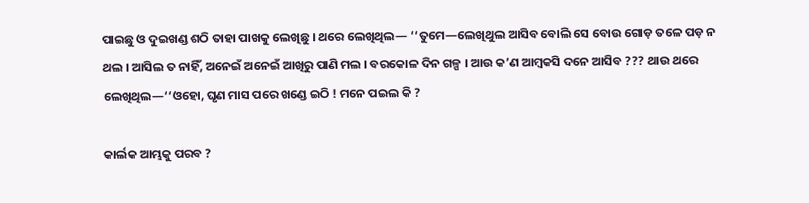ପାଇଛୁ ଓ ଦୁଇଖଣ୍ଡ ଶଠି ତାହା ପାଖକୁ ଲେଖିଛୁ । ଥରେ ଲେଖିଥିଲ— ‘‘ତୁମେ—ଲେଖିଥୁଲ ଆସିବ ବୋଲି ସେ ବୋଉ ଗୋଡ଼ ତଳେ ପଡ଼ ନ ଥଲ । ଆସିଲ ତ ନାହିଁ, ଅନେଇଁ ଅନେଇଁ ଆଖିରୁ ପାଣି ମଲ । ବରକୋଳ ଦିନ ଗଳ୍ପ । ଆଉ କ’ଣ ଆମ୍ବକସି ଦନେ ଆସିବ ??? ଥାଉ ଥରେ ଲେଖିଥିଲ—‘‘ଓହୋ, ଘୃଣ ମାସ ପରେ ଖଣ୍ଡେ ଇଠି ! ମନେ ପଇଲ କି ?

କାର୍ଲକ ଆମ୍ଭକୁ ପରବ ?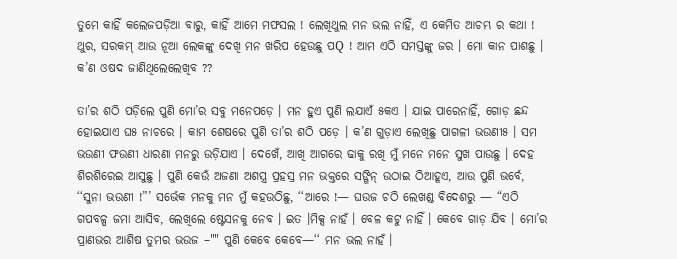ତୁମେ କାହିଁ କଲେଜପଡ଼ିଆ ବାରୁ, କାହିଁ ଆମେ ମଫସଲ ! ଲେଖିଥୁଲ ମନ ଭଲ ନାହିଁ, ଏ କେମିତ ଆଚମ୍ଭ ର କଥା ! ଥୁର, ସରକମ୍ ଆଉ ନୂଆ ଲେକଙ୍କୁ ଦେଖି ମନ ଖରିପ ହେଉଛୁ ପQ ! ଆମ ଏଠି ସମସ୍ତଙ୍କୁ ଜର । ମୋ କାନ ପାଶଛୁ । କ’ଣ ଓଷଦ ଜାଣିଥିଲେଲେଖିବ ??

ତା’ର ଶଠି ପଡ଼ିଲେ ପୁଣି ମୋ’ର ସବୁ ମନେପଡ଼େ । ମନ ହୁଏ ପୁଣି ଲଯାଏଁ ୫କଏ । ଯାଇ ପାରେନାହିଁ, ଗୋଡ଼ ଛନ୍ଦ ହୋଇଯାଏ ଘ୫ ନାଚରେ । କାମ ଶେଷରେ ପୁଣି ତା’ର ଶଠି ପଡ଼େ । କ’ଣ ଗୁଡ଼ାଏ ଲେଖିଛୁ ପାଗଳୀ ଭଉଣୀ୫ । ସମ ଭଉଣୀ ଫଉଣୀ ଧାରଣା ମନରୁ ଉଡ଼ିଯାଏ । ଦେଖେଁ, ଆଖି ଆଗରେ ଢାକୁ ରଖି ମୁଁ ମନେ ମନେ ସୁଖ ପାଉଛୁ । ଦେହ ଶିରଶିରେଇ ଆସୁଛୁ । ପୁଣି କେଉଁ ଅଜଣା ଅଶସ୍ତ୍ର ପ୍ରହସ୍ର ମନ ଭକ୍ତରେ ସଙ୍ଗିନ୍ ଉଠାଇ ଠିଆହୂଏ, ଆଉ ପୁଣି ଭର୍ବେ, ‘‘ସୁନା ଭଉଣୀ !”’ ସର୍ଭେକ ମନକୁ ମନ ମୁଁ କହଉଠିଛୁ, ‘‘ଆରେ !— ଘଉଜ ଚଠି ଲେଖଣ୍ଡ ବିଦେଶରୁ — “ଏଠି ଗପବଳ୍ପ ଜମା ଆସିବ, ଲେଖିଲେ ଷ୍ଟେସନକୁ ନେବ । ଇତ ।ମିକ୍ସ ନାହଁ । ବେଳ କଟୁ ନାହିଁ । କେବେ ଗାଡ଼ ଯିବ । ମୋ’ର ପ୍ରାଣଭର ଆଶିଷ ତୁମର ଭଉଜ –"" ପୁଣି କେବେ କେବେ—‘‘ ମନ ଭଲ ନାହଁ ।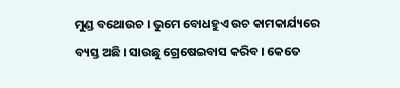ମୁଣ୍ଡ ବଥୋଉଚ । ଭୁମେ ବୋଧହୁଏ ଉଚ କାମକାର୍ଯ୍ୟରେ ବ୍ୟସ୍ତ ଅଛି । ସାଉଛୁ ଗ୍ରେଷେଇବାସ କରିବ । କେତେ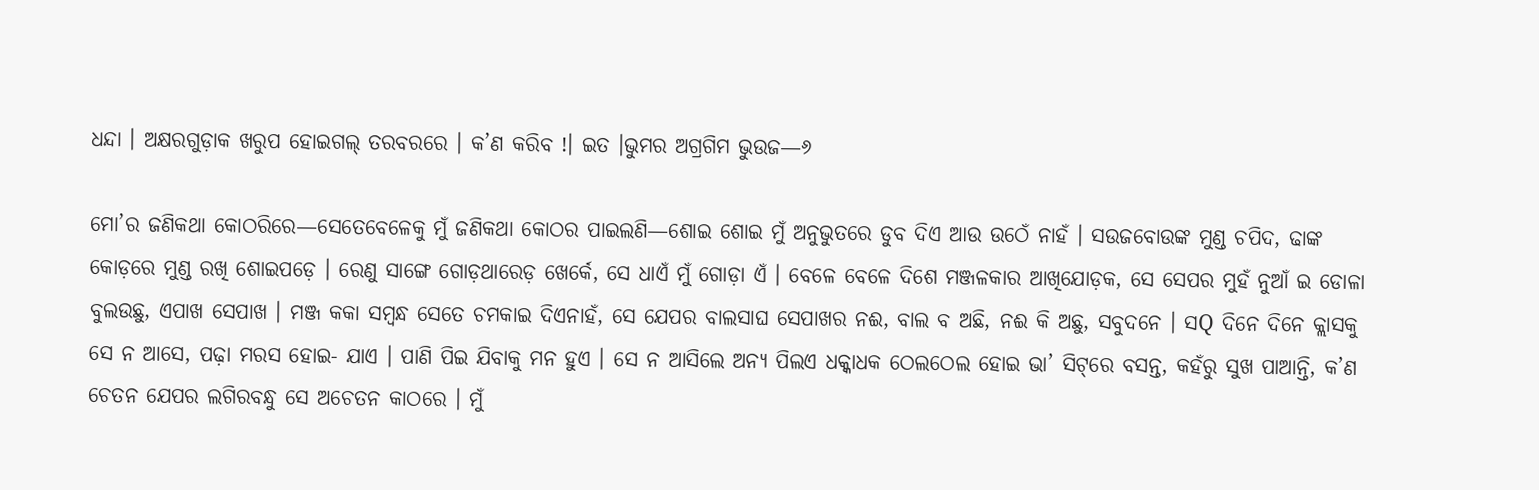ଧନ୍ଦା । ଅକ୍ଷରଗୁଡ଼ାକ ଖରୁପ ହୋଇଗଲ୍ ତରବରରେ । କ’ଣ କରିବ !। ଇତ ।ଭୁମର ଅଗ୍ରଗିମ ଭୁଉଜ—୬

ମୋ’ର ଜଣିକଥା କୋଠରିରେ—ସେତେବେଳେକୁ ମୁଁ ଜଣିକଥା କୋଠର ପାଇଲଣି—ଶୋଇ ଶୋଇ ମୁଁ ଅନୁଭୁତରେ ଡୁବ ଦିଏ ଆଉ ଉଠେଁ ନାହଁ । ସଉଜବୋଉଙ୍କ ମୁଣ୍ଡ ଚପିଦ, ଢାଙ୍କ କୋଡ଼ରେ ମୁଣ୍ଡ ରଖି ଶୋଇପଡ଼େ । ରେଣୁ ସାଙ୍ଗେ ଗୋଡ଼ଥାରେଡ଼ ଖେର୍କେ, ସେ ଧାଏଁ ମୁଁ ଗୋଡ଼ା ଏଁ । ବେଳେ ବେଳେ ଦିଶେ ମଞ୍ଜଳକାର ଆଖିଯୋଡ଼କ, ସେ ସେପର ମୁହଁ ନୁଆଁ ଇ ଡୋଳା ବୁଲଉଛୁ, ଏପାଖ ସେପାଖ । ମଞ୍ଜ କକା ସମ୍ବନ୍ଧ ସେତେ ଚମକାଇ ଦିଏନାହଁ, ସେ ଯେପର ବାଲସାଘ ସେପାଖର ନଈ, ବାଲ ବ ଅଛି, ନଈ କି ଅଛୁ, ସବୁଦନେ । ସQ ଦିନେ ଦିନେ କ୍ଲାସକୁ ସେ ନ ଆସେ, ପଢ଼ା ମରସ ହୋଇ- ଯାଏ । ପାଣି ପିଇ ଯିବାକୁ ମନ ହୁଏ । ସେ ନ ଆସିଲେ ଅନ୍ୟ ପିଲଏ ଧକ୍କାଧକ ଠେଲଠେଲ ହୋଇ ଭା’ ସିଟ୍‌ରେ ବସନ୍ତ, କହଁରୁ ସୁଖ ପାଆନ୍ତି, କ’ଣ ଚେତନ ଯେପର ଲଗିରବନ୍ଧୁ ସେ ଅଚେତନ କାଠରେ । ମୁଁ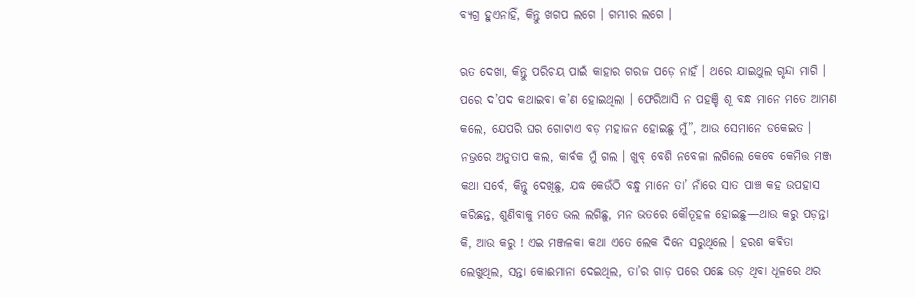ବ୍ୟଗ୍ର ହୁଏନାହିଁ, କିନ୍ତୁ ଖଗପ ଲଗେ । ଗମ୍ଭୀର ଲଗେ ।

ଋତ ଦେଖା, କିନ୍ତୁ ପରିଚୟ ପାଇଁ କାହାର ଗରଜ ପଡ଼େ ନାହଁ । ଥରେ ଯାଇଥୁଲ ଗୃନ୍ଦା ମାଗି । ପରେ ଦ’ପଦ କଥାଇବା କ’ଣ ହୋଇଥିଲା । ଫେରିଆସି ନ ପହଞ୍ଚି ଶୂ ବନ୍ଧ ମାନେ ମତେ ଆମଣ କଲେ, ଯେପରି ଘର ଗୋଟାଏ ବଡ଼ ମହାଜନ ହୋଇଛୁ ମୁଁ”, ଆଉ ସେମାନେ ଡକେଇତ । ନଭ୍ରରେ ଅନୁତାପ କଲ, କାର୍ବକ ମୁଁ ଗଲ । ଖୁବ୍ ବେଶି ନବେଳା ଲଗିଲେ କେବେ କେମିତ୍ତ ମଞ୍ଜ କଥା ସର୍ବେ, କିନ୍ତୁ ଦେଖିଛୁ, ଯଦ୍ଧ କେଉଁଠି ବନ୍ଧୁ ମାନେ ତା’ ନାଁରେ ସାତ ପାଞ୍ଚ କହ ଉପହାସ କରିଛନ୍ତ, ଶୁଣିବାକୁ ମତେ ଭଲ ଲଗିଛୁ, ମନ ଭତରେ କୌତୂହଳ ହୋଇଛୁ—ଥାଉ କରୁ ପଡ଼ନ୍ତା କି, ଆଉ କରୁ ! ଏଇ ମଞ୍ଜଳକା କଥା ଏତେ ଲେକ ଦିନେ ସରୁଥିଲେ । ହରଶ କଵିତା ଲେଖୁଥିଲ, ସନ୍ତା କୋଈମାନା ଦେଇଥିଲ, ତା’ର ଗାଡ଼ ପରେ ପଛେ ଉଡ଼ ଥିବା ଧୂଳରେ ଥର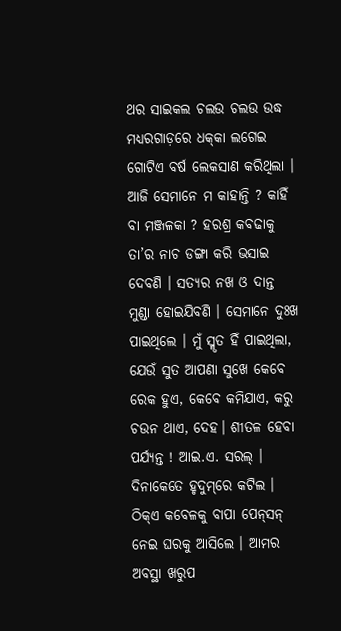ଥର ସାଇକଲ ଚଲଉ ଚଲଉ ଉଦ୍ଧ ମଧ୍ୟରଗାଡ଼ରେ ଧକ୍‌କା ଲଗେଇ ଗୋଟିଏ ବର୍ଷ ଲେକସାଣ କରିଥିଲା । ଆଜି ସେମାନେ ମ କାହାନ୍ତି ? କାହିଁ ବା ମଞ୍ଜଳକା ? ହରଶ୍ର କବଢାକୁ ତା’ର ନାଚ ଡଙ୍ଗା କରି ଭସାଇ ଦେବଣି । ସତ୍ୟର ନଖ ଓ ଦାନ୍ତ ମୁଣ୍ଡା ହୋଇଯିବଣି । ସେମାନେ ଦୁଃଖ ପାଇଥିଲେ । ମୁଁ ସ୍ମୃତ ହିଁ ପାଇଥିଲା, ଯେଉଁ ସୁତ ଆପଣା ସୁଖେ କେବେ ରେକ ହୁଏ, କେବେ କମିଯାଏ, କରୁ ଚଉନ ଥାଏ, ଦେହ। ଶୀତଳ ହେବା ପର୍ଯ୍ୟନ୍ତ ! ଆଇ.ଏ. ସରଲ୍ । ଦିନାକେତେ ହୃଦୁମ୍‌ରେ କଟିଲ । ଠିକ୍ଏ କବେଳକୁ ବାପା ପେନ୍‌ସନ୍‌ ନେଇ ଘରକୁ ଆସିଲେ । ଆମର ଅବସ୍ଥା ଖରୁପ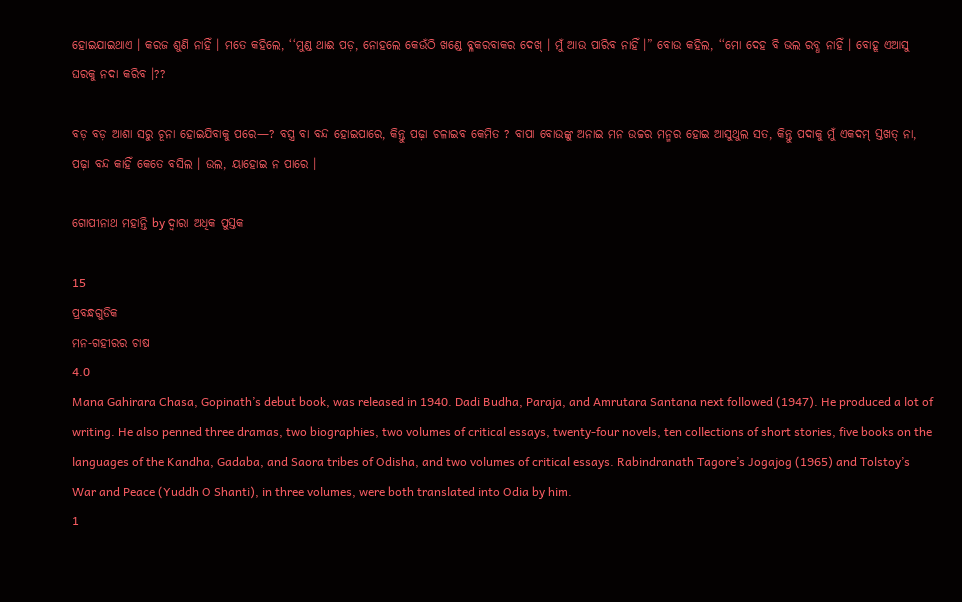ହୋଇଯାଇଥାଏ । କରଜ ଶୁଣି ନାହିଁ । ମତେ କହିଲେ, ‘‘ମୁଣ୍ଡ ଥାଈ ପଡ଼, ନୋହଲେ କେଉଁଠି ଖଣ୍ଡେ ବ୍ଳକରବାକର ଦେଖ୍ । ମୁଁ ଆଉ ପାରିବ ନାହିଁ ।” ବୋଉ କହିଲ, ‘‘ମୋ ଦେହ ବି ଭଲ ରବ୍ଧ ନାହିଁ । ବୋହୂ ଏଆସୁ ଘରକୁ ନଦା କରିବ ।??

ବଡ଼ ବଡ଼ ଆଶା ସରୁ ଚୂନା ହୋଇଯିବାକୁ ପରେ—? ବସ୍ତ୍ର ବା ବନ୍ଦ ହୋଇପାରେ, କିନ୍ତୁ ପଢ଼ା ଚଳାଇବ କେମିତ ? ବାପା ବୋଉଙ୍କୁ ଅନାଇ ମନ ଉଚ୍ଚର ମନ୍ମର ହୋଇ ଆସୁଥୁଲ ସତ, କିନ୍ତୁ ପଦାକୁ ମୁଁ ଏକଦମ୍ ସ୍ତଖତ୍ ନା, ପଢ଼ା ବନ୍ଦ କାହିଁ କେତେ ବସିଲ । ଉଲ, ୟାହୋଇ ନ ପାରେ ।

ଗୋପୀନାଥ ମହାନ୍ତି by ଦ୍ୱାରା ଅଧିକ ପୁସ୍ତକ

15
ପ୍ରବନ୍ଧଗୁଡିକ
ମନ-ଗହୀରର ଚାଷ
4.0
Mana Gahirara Chasa, Gopinath’s debut book, was released in 1940. Dadi Budha, Paraja, and Amrutara Santana next followed (1947). He produced a lot of writing. He also penned three dramas, two biographies, two volumes of critical essays, twenty-four novels, ten collections of short stories, five books on the languages of the Kandha, Gadaba, and Saora tribes of Odisha, and two volumes of critical essays. Rabindranath Tagore’s Jogajog (1965) and Tolstoy’s War and Peace (Yuddh O Shanti), in three volumes, were both translated into Odia by him.
1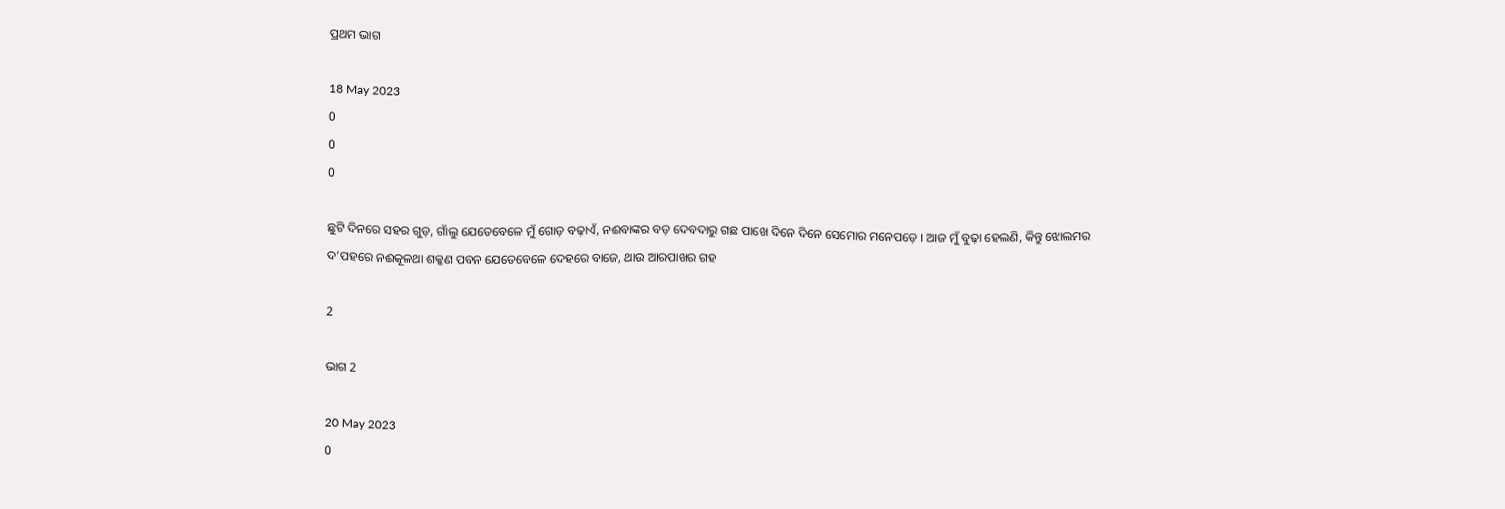ପ୍ରଥମ ଭାଗ

18 May 2023
0
0
0

ଛୁଟି ଦିନରେ ସହର ଗୁଡ଼, ଗାଁଲୁ ଯେତେବେଳେ ମୁଁ ଗୋଡ଼ ବଢ଼ାଏଁ, ନଈବାଙ୍କର ବଡ଼ ଦେବଦାରୁ ଗଛ ପାଖେ ଦିନେ ଦିନେ ସେମୋର ମନେପଡ଼େ । ଆଜ ମୁଁ ବୁଢ଼ା ହେଲଣି, କିନ୍ତୁ ଝୋଲମର ଦ’ପହରେ ନଈକୂଳଥା ଶକ୍କଣ ପବନ ଯେତେବେଳେ ଦେହରେ ବାଜେ, ଥାଉ ଆରପାଖର ଗହ

2

ଭାଗ 2

20 May 2023
0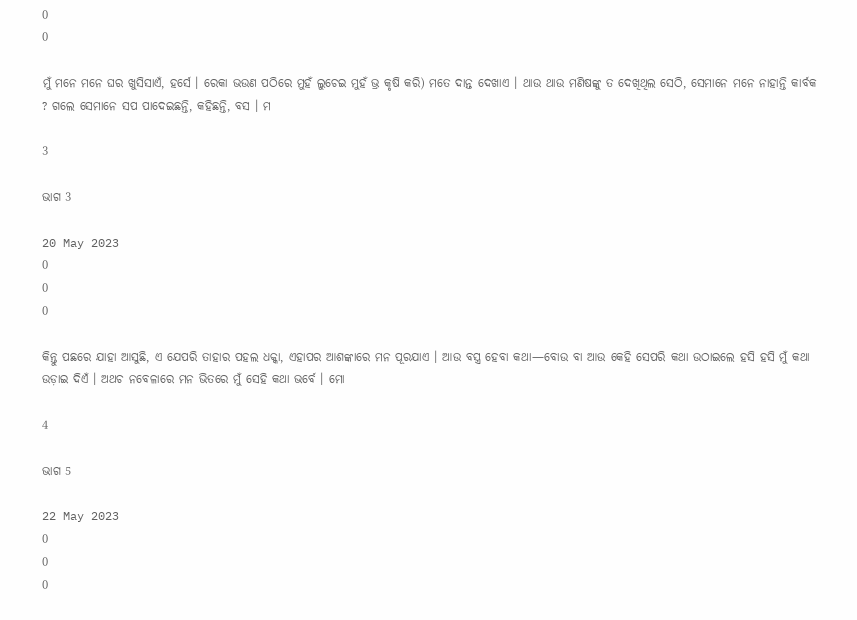0
0

ମୁଁ ମନେ ମନେ ଘର ଖୁସିସାଏଁ, ହର୍ସେ । ରେକା ଭଉଣ ପଠିରେ ମୁହଁ ଲୁଚେଇ ମୁହଁ ଭ୍ର କୃଷି କରି) ମତେ ଦାନ୍ତ ଦେଖାଏ । ଥାଉ ଥାଉ ମଣିଷଙ୍କୁ ତ ଦେଖିଥିଲ ସେଠି, ସେମାନେ ମନେ ନାହାନ୍ତି କାର୍ବକ ? ଗଲେ ସେମାନେ ସପ ପାଦେଇଛନ୍ତି, କହିଛନ୍ତି, ବସ । ମ

3

ଭାଗ 3

20 May 2023
0
0
0

କିନ୍ତୁ ପଛରେ ଯାହା ଆସୁଛି, ଏ ଯେପରି ତାହାର ପହଲ ଧକ୍କା, ଏହାପର ଆଶଙ୍କାରେ ମନ ପୂରଯାଏ । ଆଉ ବସ୍ତ୍ର ହେବା କଥା—ବୋଉ ବା ଆଉ କେହି ସେପରି କଥା ଉଠାଇଲେ ହସି ହସି ମୁଁ କଥା ଉଡ଼ାଇ ଦିଏଁ । ଅଥଚ ନବେଳାରେ ମନ ଭିତରେ ମୁଁ ସେହି କଥା ଭର୍ବେ । ମୋ

4

ଭାଗ 5

22 May 2023
0
0
0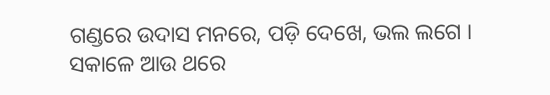ଗଣ୍ଡରେ ଉଦାସ ମନରେ, ପଡ଼ି ଦେଖେ, ଭଲ ଲଗେ । ସକାଳେ ଆଉ ଥରେ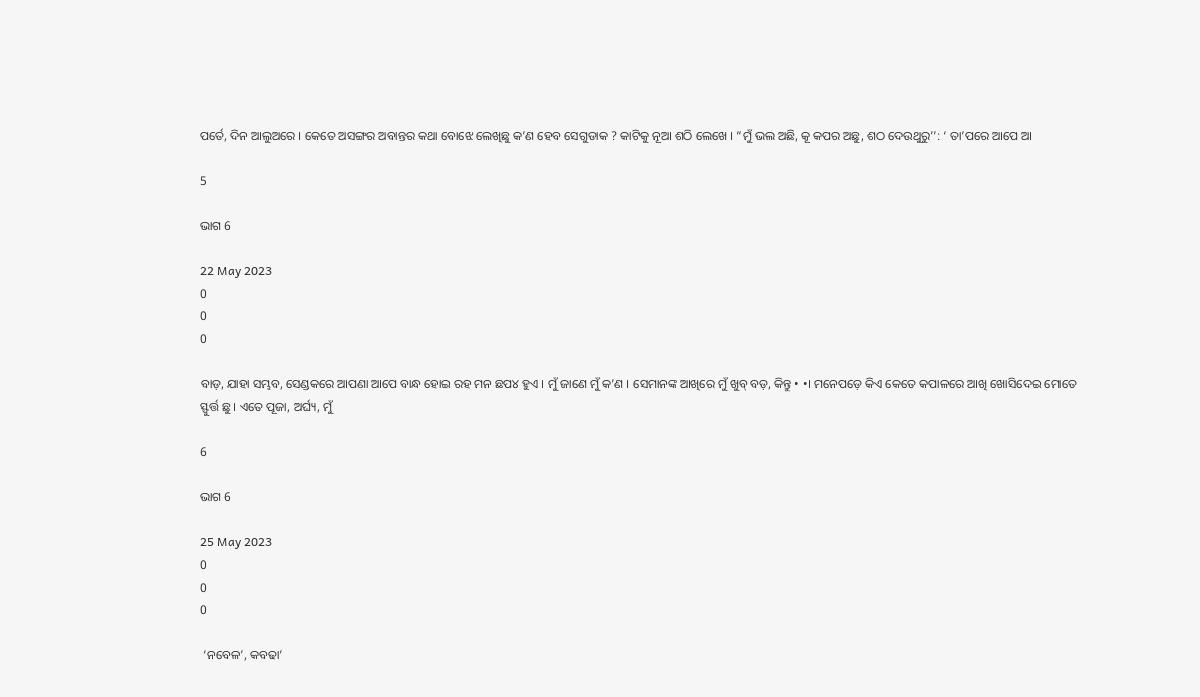ପର୍ତେ, ଦିନ ଆଲୁଅରେ । କେତେ ଅସଙ୍ଗର ଅବାନ୍ତର କଥା ବୋଝେ ଲେଖିଛୁ କ’ଣ ହେବ ସେଗୁଡାକ ? କାଟିକୁ ନୂଆ ଶଠି ଲେଖେ । “ମୁଁ ଭଲ ଅଛି, କୂ କପର ଅଛୁ, ଶଠ ଦେଉଥୁରୁ’’: ‘ ତା’ପରେ ଆପେ ଆ

5

ଭାଗ 6

22 May 2023
0
0
0

ବାଡ଼, ଯାହା ସମ୍ଭବ, ସେଣ୍ଡକରେ ଆପଣା ଆପେ ବାନ୍ଧ ହୋଇ ରହ ମନ ଛପ୪ ହୁଏ । ମୁଁ ଜାଣେ ମୁଁ କ’ଣ । ସେମାନଙ୍କ ଆଖିରେ ମୁଁ ଖୁବ୍ ବଡ଼, କିନ୍ତୁ • •। ମନେପଡ଼େ କିଏ କେତେ କପାଳରେ ଆଖି ଖୋସିଦେଇ ମୋତେ ସ୍ଫୁର୍ତ୍ତ ଛୁ । ଏତେ ପୂଜା, ଅର୍ଘ୍ୟ, ମୁଁ

6

ଭାଗ 6

25 May 2023
0
0
0

 ‘ନବେଳ’, କବଢା’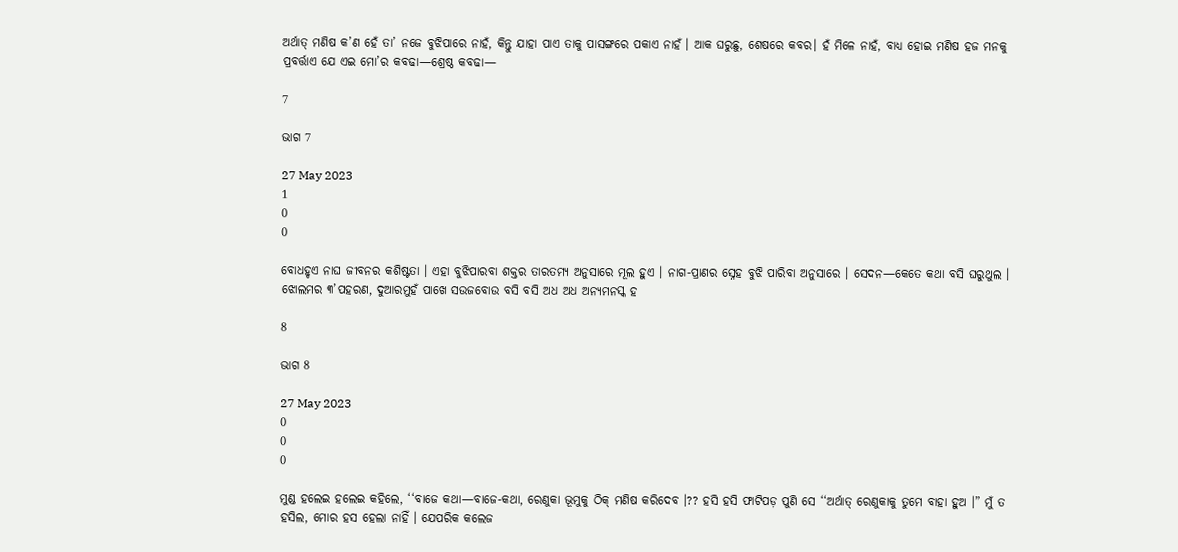ଅର୍ଥାତ୍ ମଣିଷ କ’ଣ ହେଁ ତା’ ନଜେ ବୁଝିପାରେ ନାହଁ, କିନ୍ତୁ ଯାହା ପାଏ ତାକୁ ପାସଙ୍ଗରେ ପକାଏ ନାହଁ । ଆକ ଘରୁଛୁ, ଶେଷରେ କବର। ହଁ ମିଳେ ନାହଁ, ବାଧ୍ୟ ହୋଇ ମଣିଷ ହଜ ମନକୁ ପ୍ରବର୍ତ୍ତାଏ ଯେ ଏଇ ମୋ’ର କବଢା—ଶ୍ରେଷ୍ଠ କବଢା—

7

ଭାଗ 7

27 May 2023
1
0
0

ବୋଧହୃଏ ନାଘ ଜୀବନର କଶିଷ୍ଟତା । ଏହା ବୁଝିପାରବା ଶକ୍ତର ତାରତମ୍ୟ ଅନୁସାରେ ମୂଲ ହୁଏ । ନାଗ-ପ୍ରାଣର ସ୍ନେହ ବୁଝି ପାରିବା ଅନୁସାରେ । ସେଦନ—କେତେ କଥା ବସି ଘରୁଥୁଲ । ଝୋଲମର ୩’ପହରଣ, ଦୁଆରମୁହଁ ପାଖେ ସଉଜବୋଉ ବସି ବସି ଅଧ ଅଧ ଅନ୍ୟମନସ୍କ ହ

8

ଭାଗ 8

27 May 2023
0
0
0

ମୁଣ୍ଡ ହଲେଇ ହଲେଇ କହିଲେ, ‘‘ବାଜେ କଥା—ବାଜେ-କଥା, ରେଣୁକା ଭୂମୁକୁ ଠିକ୍ ମଣିଷ କରିଦେବ ।?? ହସି ହସି ଫାଟିପଡ଼ ପୁଣି ସେ ‘‘ଅର୍ଥାତ୍ ରେଣୁକାକୁ ତୁମେ ବାହା ହୁଅ ।” ମୁଁ ତ ହସିଲ, ମୋର ହସ ହେଲା ନାହିଁ । ଯେପରିକ କଲେଜ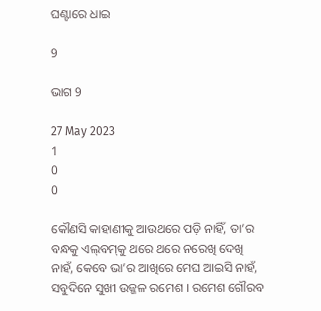ଘଣ୍ଟାରେ ଧାଇ

9

ଭାଗ 9

27 May 2023
1
0
0

କୌଣସି କାହାଣୀକୁ ଆଉଥରେ ପଡ଼ି ନାହିଁ, ତା’ର ବନ୍ଧକୁ ଏଲ୍‌ବମ୍‌କୁ ଥରେ ଥରେ ନରେଖି ଦେଖି ନାହଁ, କେବେ ଭା’ର ଆଖିରେ ମେଘ ଆଇସି ନାହଁ, ସବୁଦିନେ ସୁଖୀ ଉଜ୍ଜଳ ରମେଶ । ରମେଶ ଗୌରବ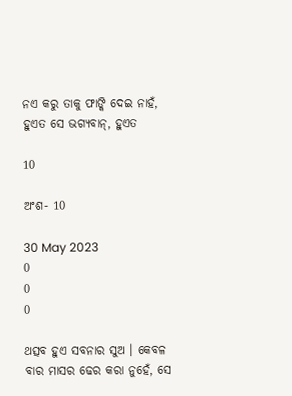ନଏ କରୁ ତାକୁ ଫାଙ୍କି ଦେଇ ନାହଁ, ହୁଏତ ସେ ଭଗ୍ୟବାନ୍, ହୁଏତ

10

ଅଂଶ- 10

30 May 2023
0
0
0

ଥତ୍ସବ ହୁଏ ସବନାର ସୁଅ । କେବଳ ବାର ମାସର ଢେର କରା ନୁହେଁ, ସେ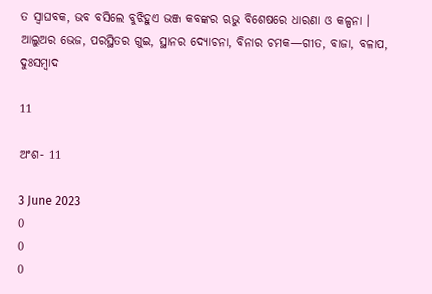ତ ସ୍ଵାଘବକ, ଭବ ବସିଲେ ବୁଝିହୁଏ ଭଞ୍ଜ କବଙ୍କର ଋଭୁ ବିଶେଷରେ ଧାରଣା ଓ କଳ୍ପନା । ଆଲୁଅର ଭେଜ, ପରସ୍ଥିତର ଗୁଇ, ସ୍ଥାନର ଦ୍ୟୋଚନା, ବିନାର ଚମକ—ଗୀତ, ବାଜା, ବଳାପ, ଦୁଃସମ୍ବାଦ

11

ଅଂଶ- 11

3 June 2023
0
0
0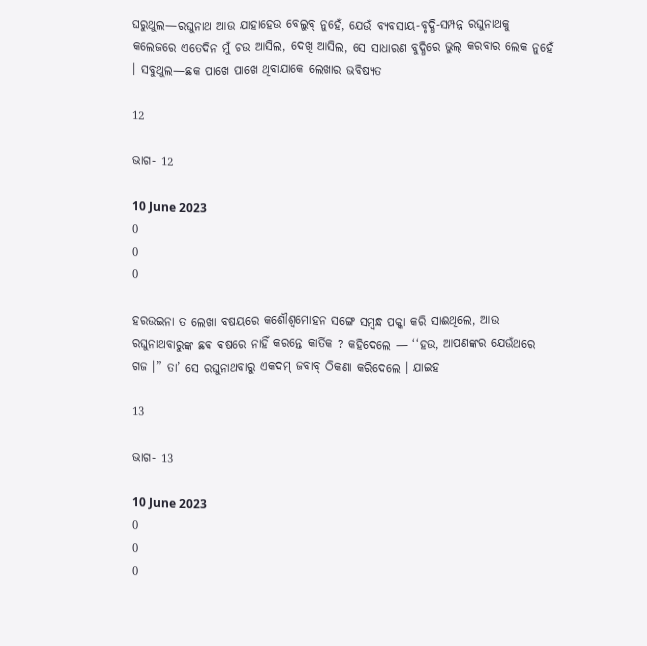ଘରୁଥୁଲ—ରଘୁନାଥ ଆଉ ଯାହାହେଉ ବେଲୁବ୍ ନୁହେଁ, ଯେଉଁ ବ୍ୟବସାୟ-ବୃଦ୍ଧି-ସମ୍ପନ୍ନ ରଘୁନାଥକୁ କଲେଜରେ ଏତେଦିନ ମୁଁ ଚଉ ଆସିଲ, ଦେଖି ଆସିଲ, ସେ ସାଧାରଣ ବୁଦ୍ଧିରେ ଭୁଲ୍ କରବାର ଲେକ ନୁହେଁ । ସବୁଥୁଲ—ଛକ ପାଖେ ପାଖେ ଥିବାଯାକେ ଲେଖାର ଭବିଷ୍ୟତ

12

ଭାଗ- 12

10 June 2023
0
0
0

ହରଉଇନା ତ ଲେଖା ବଷୟରେ କଶୌଶ୍ୱମୋହନ ସଙ୍ଗେ ସମ୍ବନ୍ଧ ପକ୍କା କରି ସାଈଥିଲେ, ଆଉ ରଘୁନାଥବାରୁଙ୍କ ଛଵ ଵଷରେ ନାହିଁ କରନ୍ତେ କାର୍ତିକ ? କହିଦେଲେ — ‘‘ହଉ, ଆପଣଙ୍କର ଯେଉଁଥରେ ଗଜ ।” ତା’ ସେ ରଘୁନାଥବାରୁ ଏକଦମ୍ ଜବାବ୍ ଠିକଣା କରିଦେଲେ । ଯାଇହ

13

ଭାଗ- 13

10 June 2023
0
0
0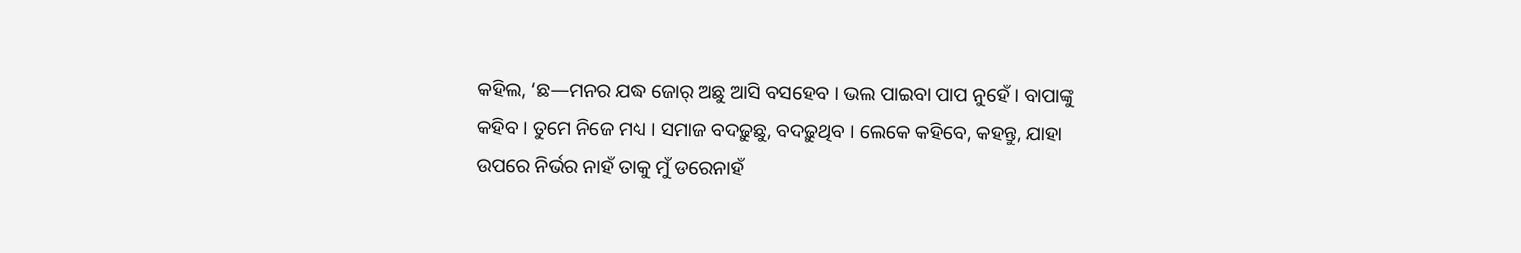କହିଲ, ‘ଛ—ମନର ଯଦ୍ଧ ଜୋର୍ ଅଛୁ ଆସି ବସହେବ । ଭଲ ପାଇବା ପାପ ନୁହେଁ । ବାପାଙ୍କୁ କହିବ । ତୁମେ ନିଜେ ମଧ୍ୟ । ସମାଜ ବଦଢ଼ୁଛୁ, ବଦଢ଼ୁଥିବ । ଲେକେ କହିବେ, କହନ୍ତୁ, ଯାହା ଉପରେ ନିର୍ଭର ନାହଁ ତାକୁ ମୁଁ ଡରେନାହଁ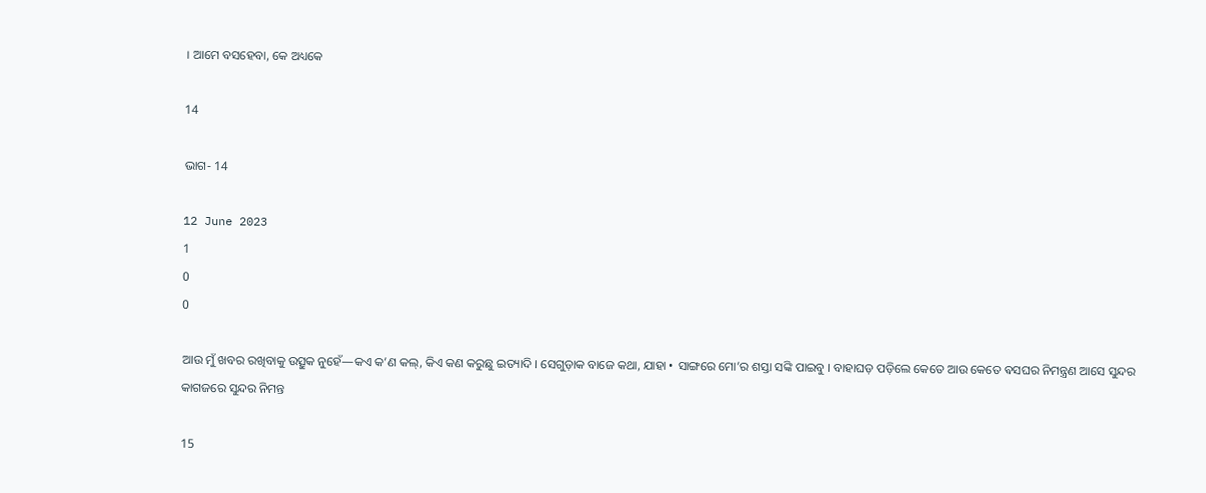। ଆମେ ବସହେବା, କେ ଅଧ୍ୟକେ

14

ଭାଗ- 14

12 June 2023
1
0
0

ଆଉ ମୁଁ ଖବର ରଖିବାକୁ ଉତ୍ସୁକ ନୁହେଁ—କଏ କ’ଣ କଲ୍, କିଏ କଣ କରୁଛୁ ଇତ୍ୟାଦି । ସେଗୁଡ଼ାକ ବାଜେ କଥା, ଯାହା • ସାଙ୍ଗରେ ମୋ’ର ଶସ୍ତା ସଙ୍କି ପାଇବୁ । ବାହାଘଡ଼ ପଡ଼ିଲେ କେତେ ଆଉ କେତେ ଵସଘର ନିମନ୍ତ୍ରଣ ଆସେ ସୁନ୍ଦର କାଗଜରେ ସୁନ୍ଦର ନିମନ୍ତ

15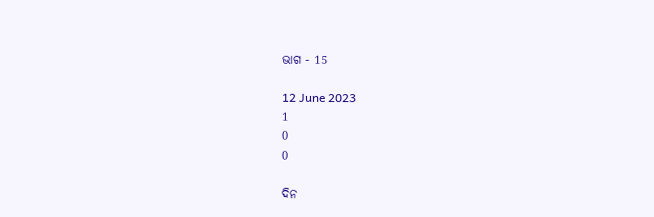ଭାଗ - 15

12 June 2023
1
0
0

ଦିନ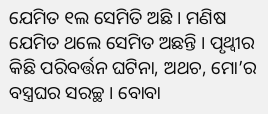ଯେମିତ ୧ଲ ସେମିତି ଅଛି । ମଣିଷ ଯେମିତ ଥଲେ ସେମିତ ଅଛନ୍ତି । ପୃଥ୍ବୀର କିଛି ପରିବର୍ତ୍ତନ ଘଟିନା, ଅଥଚ, ମୋ’ର ବସ୍ତ୍ରଘର ସରଚ୍ଛ । ବୋବା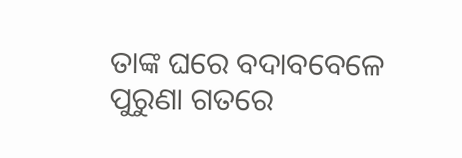ତାଙ୍କ ଘରେ ବଦାବବେଳେ ପୁରୁଣା ଗତରେ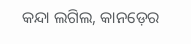କନ୍ଦା ଲଗିଲ, କାନଡ଼େର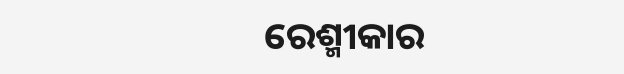ରେଶ୍ମୀକାର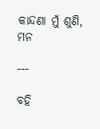କାନ୍ଦଣା ମୁଁ ଶୁଣି, ମନ

---

ବହି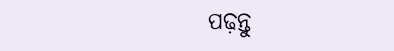ପଢ଼ନ୍ତୁ